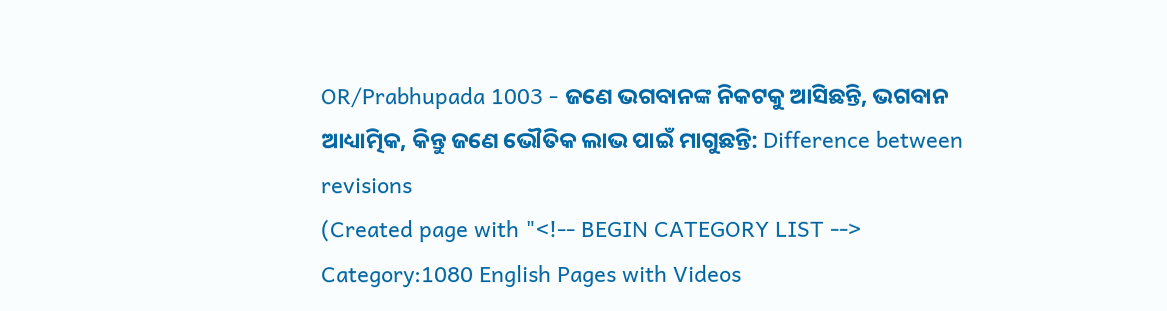OR/Prabhupada 1003 - ଜଣେ ଭଗବାନଙ୍କ ନିକଟକୁ ଆସିଛନ୍ତି, ଭଗବାନ ଆଧ୍ୟାତ୍ମିକ, କିନ୍ତୁ ଜଣେ ଭୌତିକ ଲାଭ ପାଇଁ ମାଗୁଛନ୍ତି: Difference between revisions
(Created page with "<!-- BEGIN CATEGORY LIST --> Category:1080 English Pages with Videos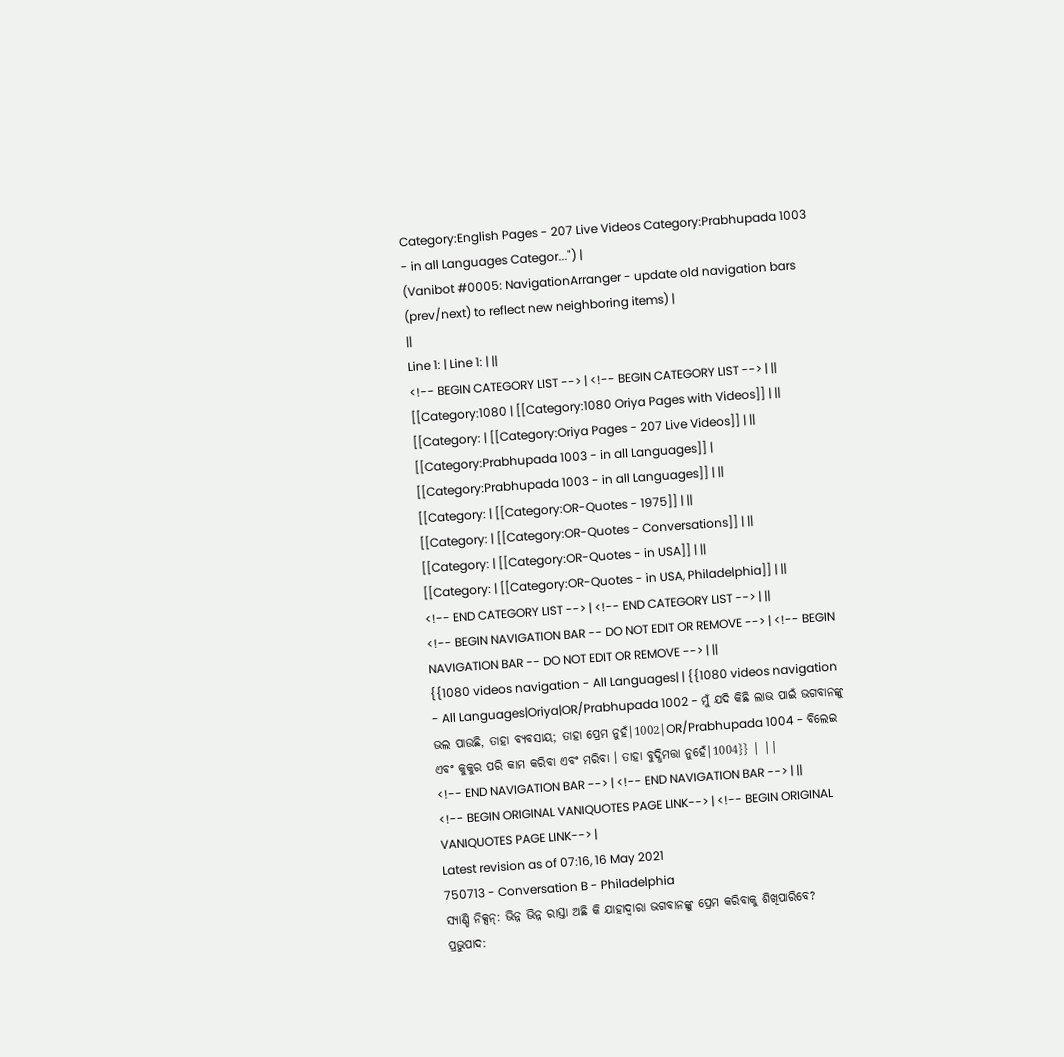Category:English Pages - 207 Live Videos Category:Prabhupada 1003 - in all Languages Categor...") |
(Vanibot #0005: NavigationArranger - update old navigation bars (prev/next) to reflect new neighboring items) |
||
Line 1: | Line 1: | ||
<!-- BEGIN CATEGORY LIST --> | <!-- BEGIN CATEGORY LIST --> | ||
[[Category:1080 | [[Category:1080 Oriya Pages with Videos]] | ||
[[Category: | [[Category:Oriya Pages - 207 Live Videos]] | ||
[[Category:Prabhupada 1003 - in all Languages]] | [[Category:Prabhupada 1003 - in all Languages]] | ||
[[Category: | [[Category:OR-Quotes - 1975]] | ||
[[Category: | [[Category:OR-Quotes - Conversations]] | ||
[[Category: | [[Category:OR-Quotes - in USA]] | ||
[[Category: | [[Category:OR-Quotes - in USA, Philadelphia]] | ||
<!-- END CATEGORY LIST --> | <!-- END CATEGORY LIST --> | ||
<!-- BEGIN NAVIGATION BAR -- DO NOT EDIT OR REMOVE --> | <!-- BEGIN NAVIGATION BAR -- DO NOT EDIT OR REMOVE --> | ||
{{1080 videos navigation - All Languages| | {{1080 videos navigation - All Languages|Oriya|OR/Prabhupada 1002 - ମୁଁ ଯଦି କିଛି ଲାଭ ପାଇଁ ଭଗବାନଙ୍କୁ ଭଲ ପାଉଛି, ତାହା ବ୍ୟବସାୟ; ତାହା ପ୍ରେମ ନୁହଁ|1002|OR/Prabhupada 1004 - ବିଲେଇ ଏବଂ କୁକୁର ପରି କାମ କରିବା ଏବଂ ମରିବା । ତାହା ବୁଦ୍ଧିମତ୍ତା ନୁହେଁ|1004}} | ||
<!-- END NAVIGATION BAR --> | <!-- END NAVIGATION BAR --> | ||
<!-- BEGIN ORIGINAL VANIQUOTES PAGE LINK--> | <!-- BEGIN ORIGINAL VANIQUOTES PAGE LINK--> |
Latest revision as of 07:16, 16 May 2021
750713 - Conversation B - Philadelphia
ସ୍ୟାଣ୍ଡି ନିକ୍ସନ୍: ଭିନ୍ନ ଭିନ୍ନ ରାସ୍ତା ଅଛି କି ଯାହାଦ୍ୱାରା ଭଗବାନଙ୍କୁ ପ୍ରେମ କରିବାକୁ ଶିଖିପାରିବେ?
ପ୍ରଭୁପାଦ: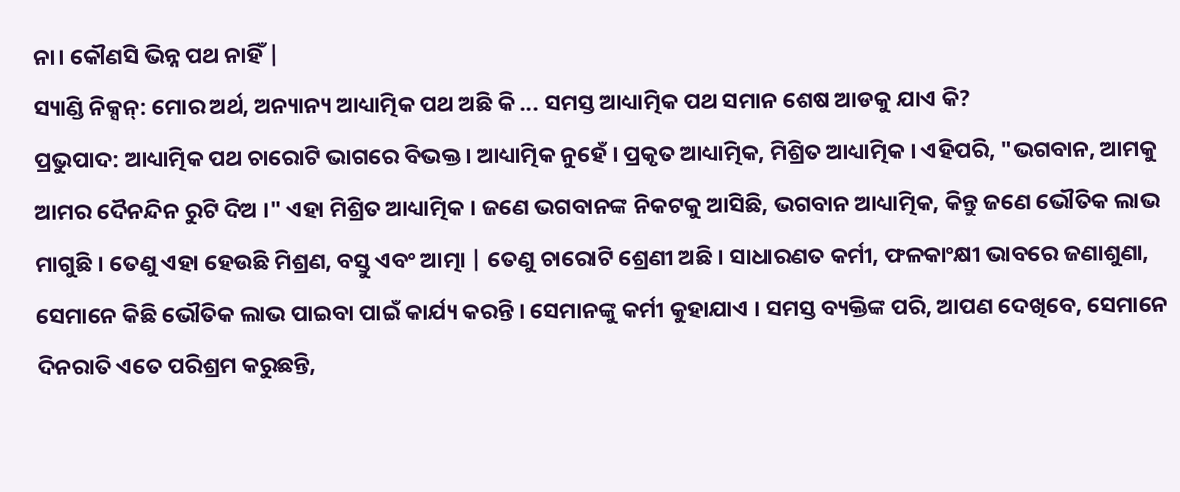ନା। କୌଣସି ଭିନ୍ନ ପଥ ନାହିଁ |
ସ୍ୟାଣ୍ଡି ନିକ୍ସନ୍: ମୋର ଅର୍ଥ, ଅନ୍ୟାନ୍ୟ ଆଧ୍ୟାତ୍ମିକ ପଥ ଅଛି କି ... ସମସ୍ତ ଆଧ୍ୟାତ୍ମିକ ପଥ ସମାନ ଶେଷ ଆଡକୁ ଯାଏ କି?
ପ୍ରଭୁପାଦ: ଆଧ୍ୟାତ୍ମିକ ପଥ ଚାରୋଟି ଭାଗରେ ବିଭକ୍ତ । ଆଧ୍ୟାତ୍ମିକ ନୁହେଁ । ପ୍ରକୃତ ଆଧ୍ୟାତ୍ମିକ, ମିଶ୍ରିତ ଆଧ୍ୟାତ୍ମିକ । ଏହିପରି, "ଭଗବାନ, ଆମକୁ ଆମର ଦୈନନ୍ଦିନ ରୁଟି ଦିଅ ।" ଏହା ମିଶ୍ରିତ ଆଧ୍ୟାତ୍ମିକ । ଜଣେ ଭଗବାନଙ୍କ ନିକଟକୁ ଆସିଛି, ଭଗବାନ ଆଧ୍ୟାତ୍ମିକ, କିନ୍ତୁ ଜଣେ ଭୌତିକ ଲାଭ ମାଗୁଛି । ତେଣୁ ଏହା ହେଉଛି ମିଶ୍ରଣ, ବସ୍ତୁ ଏବଂ ଆତ୍ମା | ତେଣୁ ଚାରୋଟି ଶ୍ରେଣୀ ଅଛି । ସାଧାରଣତ କର୍ମୀ, ଫଳକାଂକ୍ଷୀ ଭାବରେ ଜଣାଶୁଣା, ସେମାନେ କିଛି ଭୌତିକ ଲାଭ ପାଇବା ପାଇଁ କାର୍ଯ୍ୟ କରନ୍ତି । ସେମାନଙ୍କୁ କର୍ମୀ କୁହାଯାଏ । ସମସ୍ତ ବ୍ୟକ୍ତିଙ୍କ ପରି, ଆପଣ ଦେଖିବେ, ସେମାନେ ଦିନରାତି ଏତେ ପରିଶ୍ରମ କରୁଛନ୍ତି,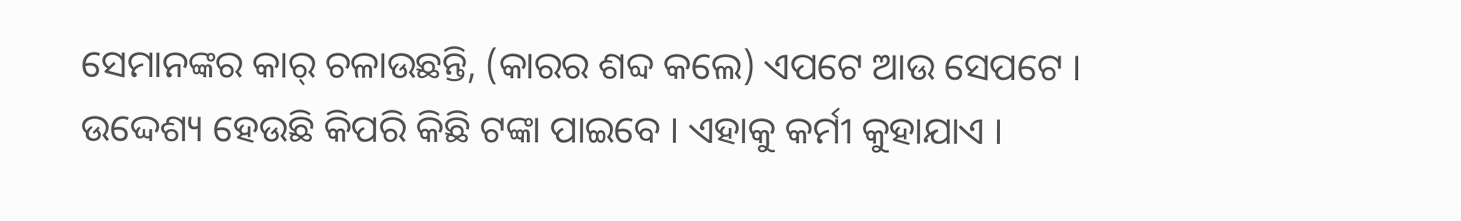ସେମାନଙ୍କର କାର୍ ଚଳାଉଛନ୍ତି, (କାରର ଶବ୍ଦ କଲେ) ଏପଟେ ଆଉ ସେପଟେ । ଉଦ୍ଦେଶ୍ୟ ହେଉଛି କିପରି କିଛି ଟଙ୍କା ପାଇବେ । ଏହାକୁ କର୍ମୀ କୁହାଯାଏ ।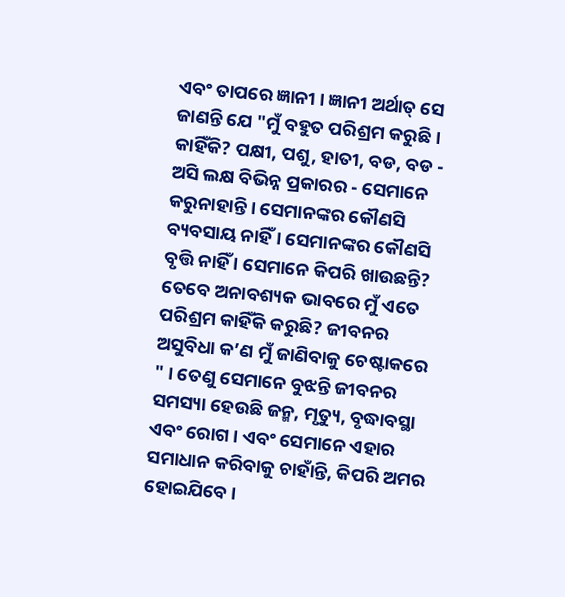ଏବଂ ତାପରେ ଜ୍ଞାନୀ । ଜ୍ଞାନୀ ଅର୍ଥାତ୍ ସେ ଜାଣନ୍ତି ଯେ "ମୁଁ ବହୁତ ପରିଶ୍ରମ କରୁଛି । କାହିଁକି? ପକ୍ଷୀ, ପଶୁ, ହାତୀ, ବଡ, ବଡ - ଅସି ଲକ୍ଷ ବିଭିନ୍ନ ପ୍ରକାରର - ସେମାନେ କରୁନାହାନ୍ତି । ସେମାନଙ୍କର କୌଣସି ବ୍ୟବସାୟ ନାହିଁ । ସେମାନଙ୍କର କୌଣସି ବୃତ୍ତି ନାହିଁ । ସେମାନେ କିପରି ଖାଉଛନ୍ତି? ତେବେ ଅନାବଶ୍ୟକ ଭାବରେ ମୁଁ ଏତେ ପରିଶ୍ରମ କାହିଁକି କରୁଛି? ଜୀବନର ଅସୁବିଧା କ’ଣ ମୁଁ ଜାଣିବାକୁ ଚେଷ୍ଟାକରେ " । ତେଣୁ ସେମାନେ ବୁଝନ୍ତି ଜୀବନର ସମସ୍ୟା ହେଉଛି ଜନ୍ମ, ମୃତ୍ୟୁ, ବୃଦ୍ଧାବସ୍ଥା ଏବଂ ରୋଗ । ଏବଂ ସେମାନେ ଏହାର ସମାଧାନ କରିବାକୁ ଚାହାଁନ୍ତି, କିପରି ଅମର ହୋଇଯିବେ ।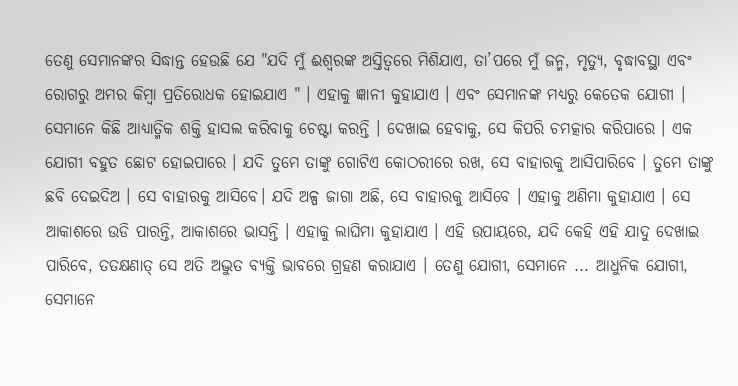ତେଣୁ ସେମାନଙ୍କର ସିଦ୍ଧାନ୍ତ ହେଉଛି ଯେ "ଯଦି ମୁଁ ଈଶ୍ୱରଙ୍କ ଅସ୍ତିତ୍ୱରେ ମିଶିଯାଏ, ତା’ପରେ ମୁଁ ଜନ୍ମ, ମୃତ୍ୟୁ, ବୃଦ୍ଧାବସ୍ଥା ଏବଂ ରୋଗରୁ ଅମର କିମ୍ବା ପ୍ରତିରୋଧକ ହୋଇଯାଏ " । ଏହାକୁ ଜ୍ଞାନୀ କୁହାଯାଏ । ଏବଂ ସେମାନଙ୍କ ମଧ୍ୟରୁ କେତେକ ଯୋଗୀ । ସେମାନେ କିଛି ଆଧ୍ୟାତ୍ମିକ ଶକ୍ତି ହାସଲ କରିବାକୁ ଚେଷ୍ଟା କରନ୍ତି । ଦେଖାଇ ହେବାକୁ, ସେ କିପରି ଚମତ୍କାର କରିପାରେ । ଏକ ଯୋଗୀ ବହୁତ ଛୋଟ ହୋଇପାରେ । ଯଦି ତୁମେ ତାଙ୍କୁ ଗୋଟିଏ କୋଠରୀରେ ରଖ, ସେ ବାହାରକୁ ଆସିପାରିବେ । ତୁମେ ତାଙ୍କୁ ଛବି ଦେଇଦିଅ । ସେ ବାହାରକୁ ଆସିବେ। ଯଦି ଅଳ୍ପ ଜାଗା ଅଛି, ସେ ବାହାରକୁ ଆସିବେ । ଏହାକୁ ଅଣିମା କୁହାଯାଏ । ସେ ଆକାଶରେ ଉଡି ପାରନ୍ତି, ଆକାଶରେ ଭାସନ୍ତି । ଏହାକୁ ଲାଘିମା କୁହାଯାଏ । ଏହି ଉପାୟରେ, ଯଦି କେହି ଏହି ଯାଦୁ ଦେଖାଇ ପାରିବେ, ତତକ୍ଷଣାତ୍ ସେ ଅତି ଅଦ୍ଭୁତ ବ୍ୟକ୍ତି ଭାବରେ ଗ୍ରହଣ କରାଯାଏ । ତେଣୁ ଯୋଗୀ, ସେମାନେ ... ଆଧୁନିକ ଯୋଗୀ, ସେମାନେ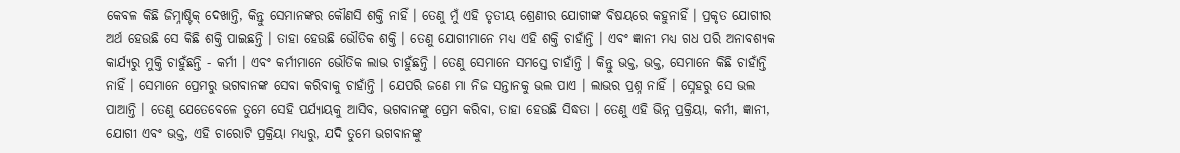କେବଳ କିଛି ଜିମ୍ନାଷ୍ଟିକ୍ ଦେଖାନ୍ତି, କିନ୍ତୁ ସେମାନଙ୍କର କୌଣସି ଶକ୍ତି ନାହିଁ । ତେଣୁ ମୁଁ ଏହି ତୃତୀୟ ଶ୍ରେଣୀର ଯୋଗୀଙ୍କ ବିଷୟରେ କହୁନାହିଁ । ପ୍ରକୃତ ଯୋଗୀର ଅର୍ଥ ହେଉଛି ସେ କିଛି ଶକ୍ତି ପାଇଛନ୍ତି । ତାହା ହେଉଛି ଭୌତିକ ଶକ୍ତି । ତେଣୁ ଯୋଗୀମାନେ ମଧ୍ୟ ଏହି ଶକ୍ତି ଚାହାଁନ୍ତି । ଏବଂ ଜ୍ଞାନୀ ମଧ୍ୟ ଗଧ ପରି ଅନାବଶ୍ୟକ କାର୍ଯ୍ୟରୁ ମୁକ୍ତି ଚାହୁଁଛନ୍ତି - କର୍ମୀ । ଏବଂ କର୍ମୀମାନେ ଭୌତିକ ଲାଭ ଚାହୁଁଛନ୍ତି । ତେଣୁ ସେମାନେ ସମସ୍ତେ ଚାହାଁନ୍ତି । କିନ୍ତୁ ଭକ୍ତ, ଭକ୍ତ, ସେମାନେ କିଛି ଚାହାଁନ୍ତି ନାହିଁ । ସେମାନେ ପ୍ରେମରୁ ଭଗବାନଙ୍କ ସେବା କରିବାକୁ ଚାହାଁନ୍ତି । ଯେପରି ଜଣେ ମା ନିଜ ସନ୍ତାନକୁ ଭଲ ପାଏ । ଲାଭର ପ୍ରଶ୍ନ ନାହିଁ । ସ୍ନେହରୁ ସେ ଭଲ ପାଆନ୍ତି । ତେଣୁ ଯେତେବେଳେ ତୁମେ ସେହି ପର୍ଯ୍ୟାୟକୁ ଆସିବ, ଭଗବାନଙ୍କୁ ପ୍ରେମ କରିବା, ତାହା ହେଉଛି ସିଦ୍ଧତା । ତେଣୁ ଏହି ଭିନ୍ନ ପ୍ରକ୍ରିୟା, କର୍ମୀ, ଜ୍ଞାନୀ, ଯୋଗୀ ଏବଂ ଭକ୍ତ, ଏହି ଚାରୋଟି ପ୍ରକ୍ରିୟା ମଧ୍ୟରୁ, ଯଦି ତୁମେ ଭଗବାନଙ୍କୁ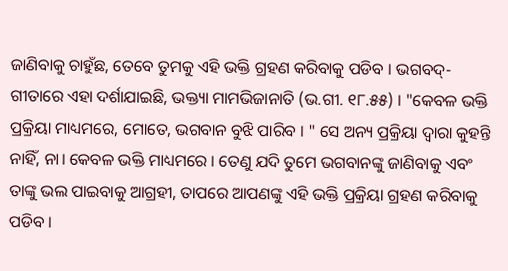ଜାଣିବାକୁ ଚାହୁଁଛ, ତେବେ ତୁମକୁ ଏହି ଭକ୍ତି ଗ୍ରହଣ କରିବାକୁ ପଡିବ । ଭଗବଦ୍-ଗୀତାରେ ଏହା ଦର୍ଶାଯାଇଛି, ଭକ୍ତ୍ୟା ମାମଭିଜାନାତି (ଭ.ଗୀ. ୧୮.୫୫) । "କେବଳ ଭକ୍ତି ପ୍ରକ୍ରିୟା ମାଧ୍ୟମରେ, ମୋତେ, ଭଗବାନ ବୁଝି ପାରିବ । " ସେ ଅନ୍ୟ ପ୍ରକ୍ରିୟା ଦ୍ୱାରା କୁହନ୍ତି ନାହିଁ, ନା। କେବଳ ଭକ୍ତି ମାଧ୍ୟମରେ । ତେଣୁ ଯଦି ତୁମେ ଭଗବାନଙ୍କୁ ଜାଣିବାକୁ ଏବଂ ତାଙ୍କୁ ଭଲ ପାଇବାକୁ ଆଗ୍ରହୀ, ତାପରେ ଆପଣଙ୍କୁ ଏହି ଭକ୍ତି ପ୍ରକ୍ରିୟା ଗ୍ରହଣ କରିବାକୁ ପଡିବ ।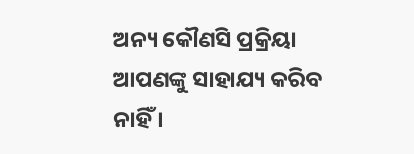ଅନ୍ୟ କୌଣସି ପ୍ରକ୍ରିୟା ଆପଣଙ୍କୁ ସାହାଯ୍ୟ କରିବ ନାହିଁ ।